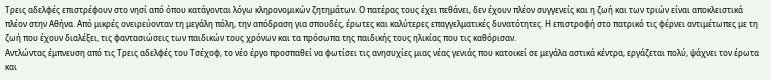Τρεις αδελφές επιστρέφουν στο νησί από όπου κατάγονται λόγω κληρονομικών ζητημάτων. Ο πατέρας τους έχει πεθάνει, δεν έχουν πλέον συγγενείς και η ζωή και των τριών είναι αποκλειστικά πλέον στην Αθήνα. Από μικρές ονειρεύονταν τη μεγάλη πόλη, την απόδραση για σπουδές, έρωτες και καλύτερες επαγγελματικές δυνατότητες. Η επιστροφή στο πατρικό τις φέρνει αντιμέτωπες με τη ζωή που έχουν διαλέξει, τις φαντασιώσεις των παιδικών τους χρόνων και τα πρόσωπα της παιδικής τους ηλικίας που τις καθόρισαν.
Αντλώντας έμπνευση από τις Τρεις αδελφές του Τσέχοφ, το νέο έργο προσπαθεί να φωτίσει τις ανησυχίες μιας νέας γενιάς που κατοικεί σε μεγάλα αστικά κέντρα, εργάζεται πολύ, ψάχνει τον έρωτα και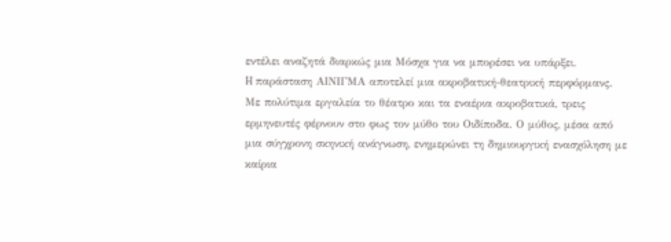εντέλει αναζητά διαρκώς μια Μόσχα για να μπορέσει να υπάρξει.
H παράσταση ΑΙΝΙΓΜΑ αποτελεί μια ακροβατική-θεατρική περφόρμανς. Με πολύτιμα εργαλεία το θέατρο και τα εναέρια ακροβατικά, τρεις ερμηνευτές φέρνουν στο φως τον μύθο του Οιδίποδα. Ο μύθος, μέσα από μια σύγχρονη σκηνική ανάγνωση, ενημερώνει τη δημιουργική ενασχόληση με καίρια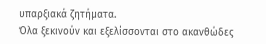υπαρξιακά ζητήματα.
Όλα ξεκινούν και εξελίσσονται στο ακανθώδες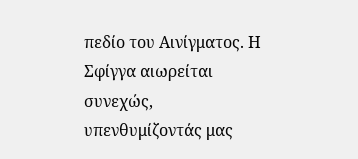πεδίο του Αινίγματος. Η Σφίγγα αιωρείται συνεχώς, υπενθυμίζοντάς μας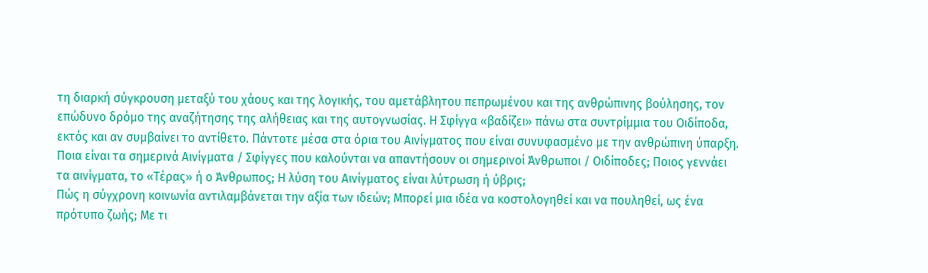τη διαρκή σύγκρουση μεταξύ του χάους και της λογικής, του αμετάβλητου πεπρωμένου και της ανθρώπινης βούλησης, τον επώδυνο δρόμο της αναζήτησης της αλήθειας και της αυτογνωσίας. Η Σφίγγα «βαδίζει» πάνω στα συντρίμμια του Οιδίποδα, εκτός και αν συμβαίνει το αντίθετο. Πάντοτε μέσα στα όρια του Αινίγματος που είναι συνυφασμένο με την ανθρώπινη ύπαρξη. Ποια είναι τα σημερινά Αινίγματα / Σφίγγες που καλούνται να απαντήσουν οι σημερινοί Άνθρωποι / Οιδίποδες; Ποιος γεννάει τα αινίγματα, το «Τέρας» ή ο Άνθρωπος; Η λύση του Αινίγματος είναι λύτρωση ή ύβρις;
Πώς η σύγχρονη κοινωνία αντιλαμβάνεται την αξία των ιδεών; Μπορεί μια ιδέα να κοστολογηθεί και να πουληθεί, ως ένα πρότυπο ζωής; Με τι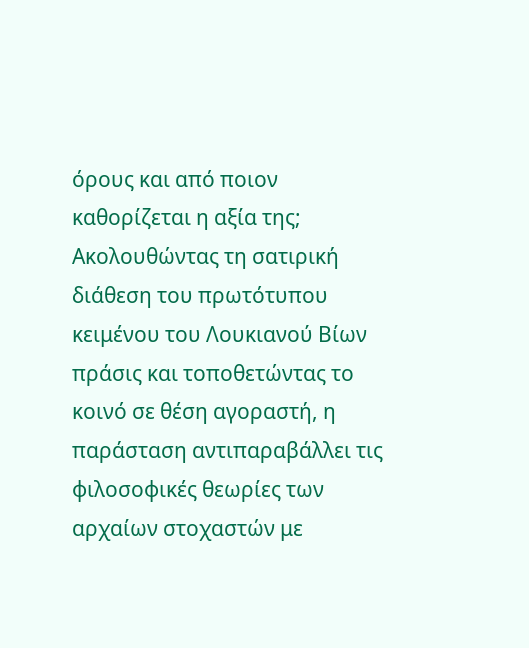όρους και από ποιον καθορίζεται η αξία της;
Ακολουθώντας τη σατιρική διάθεση του πρωτότυπου κειμένου του Λουκιανού Βίων πράσις και τοποθετώντας το κοινό σε θέση αγοραστή, η παράσταση αντιπαραβάλλει τις φιλοσοφικές θεωρίες των αρχαίων στοχαστών με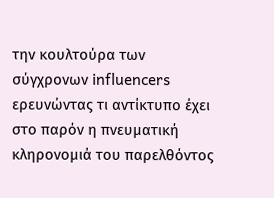την κουλτούρα των σύγχρονων influencers ερευνώντας τι αντίκτυπο έχει στο παρόν η πνευματική κληρονομιά του παρελθόντος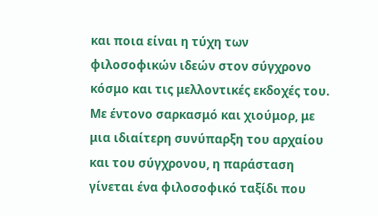και ποια είναι η τύχη των φιλοσοφικών ιδεών στον σύγχρονο κόσμο και τις μελλοντικές εκδοχές του. Με έντονο σαρκασμό και χιούμορ, με μια ιδιαίτερη συνύπαρξη του αρχαίου και του σύγχρονου, η παράσταση γίνεται ένα φιλοσοφικό ταξίδι που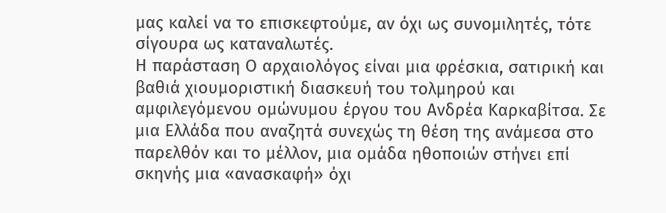μας καλεί να το επισκεφτούμε, αν όχι ως συνομιλητές, τότε σίγουρα ως καταναλωτές.
Η παράσταση Ο αρχαιολόγος είναι μια φρέσκια, σατιρική και βαθιά χιουμοριστική διασκευή του τολμηρού και αμφιλεγόμενου ομώνυμου έργου του Ανδρέα Καρκαβίτσα. Σε μια Ελλάδα που αναζητά συνεχώς τη θέση της ανάμεσα στο παρελθόν και το μέλλον, μια ομάδα ηθοποιών στήνει επί σκηνής μια «ανασκαφή» όχι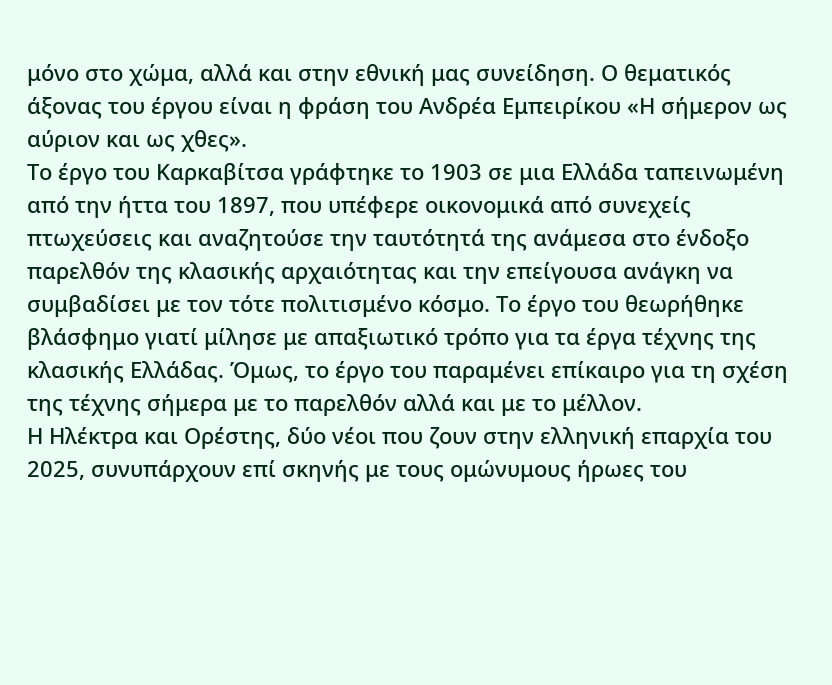μόνο στο χώμα, αλλά και στην εθνική μας συνείδηση. Ο θεματικός άξονας του έργου είναι η φράση του Ανδρέα Εμπειρίκου «Η σήμερον ως αύριον και ως χθες».
Το έργο του Καρκαβίτσα γράφτηκε το 1903 σε μια Ελλάδα ταπεινωμένη από την ήττα του 1897, που υπέφερε οικονομικά από συνεχείς πτωχεύσεις και αναζητούσε την ταυτότητά της ανάμεσα στο ένδοξο παρελθόν της κλασικής αρχαιότητας και την επείγουσα ανάγκη να συμβαδίσει με τον τότε πολιτισμένο κόσμο. Το έργο του θεωρήθηκε βλάσφημο γιατί μίλησε με απαξιωτικό τρόπο για τα έργα τέχνης της κλασικής Ελλάδας. Όμως, το έργο του παραμένει επίκαιρο για τη σχέση της τέχνης σήμερα με το παρελθόν αλλά και με το μέλλον.
Η Ηλέκτρα και Ορέστης, δύο νέοι που ζουν στην ελληνική επαρχία του 2025, συνυπάρχουν επί σκηνής με τους ομώνυμους ήρωες του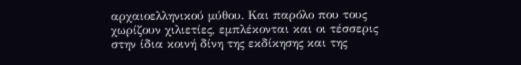αρχαιοελληνικού μύθου. Και παρόλο που τους χωρίζουν χιλιετίες, εμπλέκονται και οι τέσσερις στην ίδια κοινή δίνη της εκδίκησης και της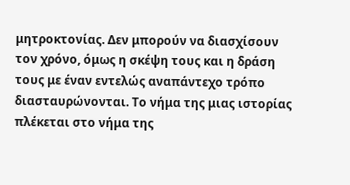μητροκτονίας. Δεν μπορούν να διασχίσουν τον χρόνο, όμως η σκέψη τους και η δράση τους με έναν εντελώς αναπάντεχο τρόπο διασταυρώνονται. Το νήμα της μιας ιστορίας πλέκεται στο νήμα της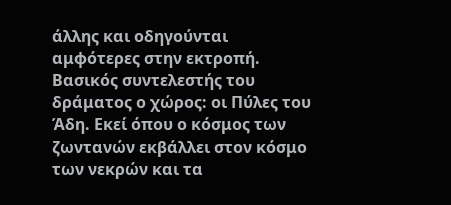άλλης και οδηγούνται αμφότερες στην εκτροπή. Βασικός συντελεστής του δράματος ο χώρος: οι Πύλες του Άδη. Εκεί όπου ο κόσμος των ζωντανών εκβάλλει στον κόσμο των νεκρών και τα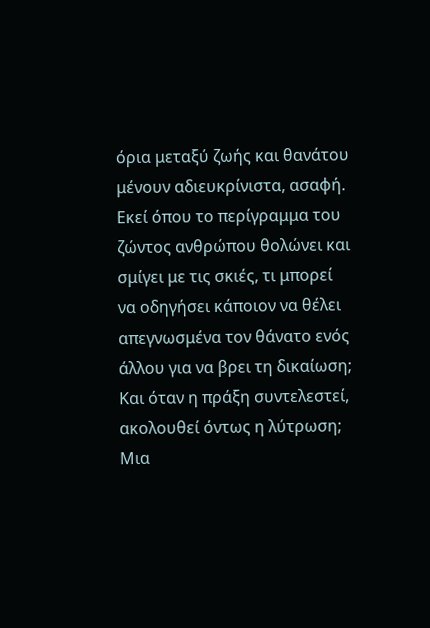όρια μεταξύ ζωής και θανάτου μένουν αδιευκρίνιστα, ασαφή. Εκεί όπου το περίγραμμα του ζώντος ανθρώπου θολώνει και σμίγει με τις σκιές, τι μπορεί να οδηγήσει κάποιον να θέλει απεγνωσμένα τον θάνατο ενός άλλου για να βρει τη δικαίωση; Και όταν η πράξη συντελεστεί, ακολουθεί όντως η λύτρωση;
Μια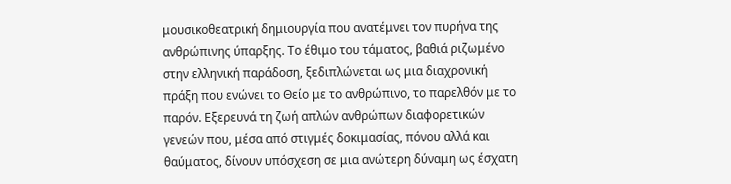μουσικοθεατρική δημιουργία που ανατέμνει τον πυρήνα της ανθρώπινης ύπαρξης. Το έθιμο του τάματος, βαθιά ριζωμένο στην ελληνική παράδοση, ξεδιπλώνεται ως μια διαχρονική πράξη που ενώνει το Θείο με το ανθρώπινο, το παρελθόν με το παρόν. Εξερευνά τη ζωή απλών ανθρώπων διαφορετικών γενεών που, μέσα από στιγμές δοκιμασίας, πόνου αλλά και θαύματος, δίνουν υπόσχεση σε μια ανώτερη δύναμη ως έσχατη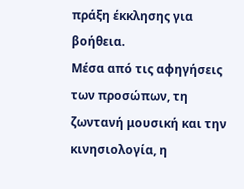πράξη έκκλησης για βοήθεια.
Μέσα από τις αφηγήσεις των προσώπων, τη ζωντανή μουσική και την κινησιολογία, η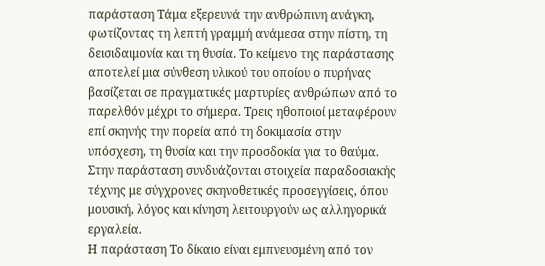παράσταση Τάμα εξερευνά την ανθρώπινη ανάγκη, φωτίζοντας τη λεπτή γραμμή ανάμεσα στην πίστη, τη δεισιδαιμονία και τη θυσία. Το κείμενο της παράστασης αποτελεί μια σύνθεση υλικού του οποίου ο πυρήνας βασίζεται σε πραγματικές μαρτυρίες ανθρώπων από το παρελθόν μέχρι το σήμερα. Τρεις ηθοποιοί μεταφέρουν επί σκηνής την πορεία από τη δοκιμασία στην υπόσχεση, τη θυσία και την προσδοκία για το θαύμα. Στην παράσταση συνδυάζονται στοιχεία παραδοσιακής τέχνης με σύγχρονες σκηνοθετικές προσεγγίσεις, όπου μουσική, λόγος και κίνηση λειτουργούν ως αλληγορικά εργαλεία.
Η παράσταση Το δίκαιο είναι εμπνευσμένη από τον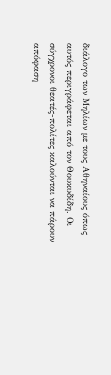διάλογο των Μηλίων με τους Αθηναίους όπως αυτός περιγράφεται από τον Θουκυδίδη. Οι σύγχρονοι θεατές-πολίτες καλούνται να πάρουν απόφαση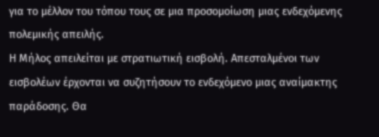για το μέλλον του τόπου τους σε μια προσομοίωση μιας ενδεχόμενης πολεμικής απειλής.
Η Μήλος απειλείται με στρατιωτική εισβολή. Απεσταλμένοι των εισβολέων έρχονται να συζητήσουν το ενδεχόμενο μιας αναίμακτης παράδοσης. Θα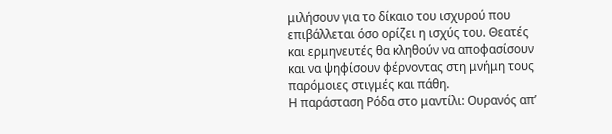μιλήσουν για το δίκαιο του ισχυρού που επιβάλλεται όσο ορίζει η ισχύς του. Θεατές και ερμηνευτές θα κληθούν να αποφασίσουν και να ψηφίσουν φέρνοντας στη μνήμη τους παρόμοιες στιγμές και πάθη.
Η παράσταση Ρόδα στο μαντίλι: Ουρανός απ’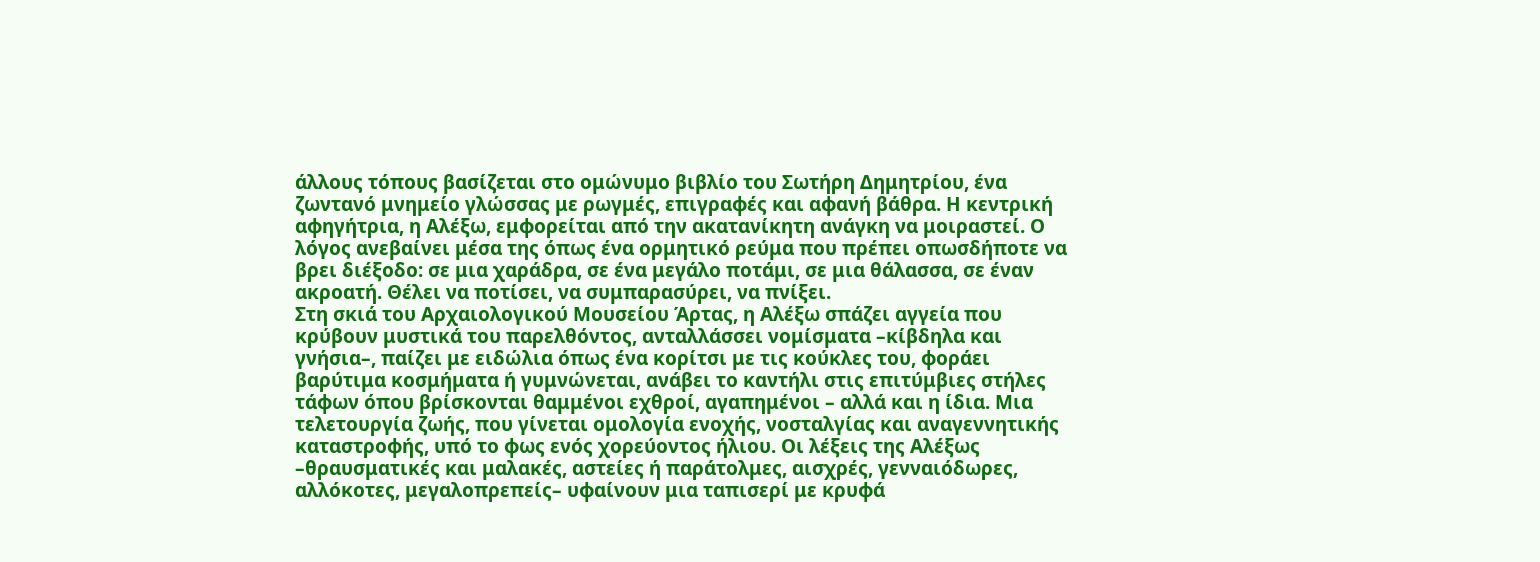άλλους τόπους βασίζεται στο ομώνυμο βιβλίο του Σωτήρη Δημητρίου, ένα ζωντανό μνημείο γλώσσας με ρωγμές, επιγραφές και αφανή βάθρα. Η κεντρική αφηγήτρια, η Αλέξω, εμφορείται από την ακατανίκητη ανάγκη να μοιραστεί. Ο λόγος ανεβαίνει μέσα της όπως ένα ορμητικό ρεύμα που πρέπει οπωσδήποτε να βρει διέξοδο: σε μια χαράδρα, σε ένα μεγάλο ποτάμι, σε μια θάλασσα, σε έναν ακροατή. Θέλει να ποτίσει, να συμπαρασύρει, να πνίξει.
Στη σκιά του Αρχαιολογικού Μουσείου Άρτας, η Αλέξω σπάζει αγγεία που κρύβουν μυστικά του παρελθόντος, ανταλλάσσει νομίσματα –κίβδηλα και γνήσια–, παίζει με ειδώλια όπως ένα κορίτσι με τις κούκλες του, φοράει βαρύτιμα κοσμήματα ή γυμνώνεται, ανάβει το καντήλι στις επιτύμβιες στήλες τάφων όπου βρίσκονται θαμμένοι εχθροί, αγαπημένοι – αλλά και η ίδια. Μια τελετουργία ζωής, που γίνεται ομολογία ενοχής, νοσταλγίας και αναγεννητικής καταστροφής, υπό το φως ενός χορεύοντος ήλιου. Οι λέξεις της Αλέξως –θραυσματικές και μαλακές, αστείες ή παράτολμες, αισχρές, γενναιόδωρες, αλλόκοτες, μεγαλοπρεπείς– υφαίνουν μια ταπισερί με κρυφά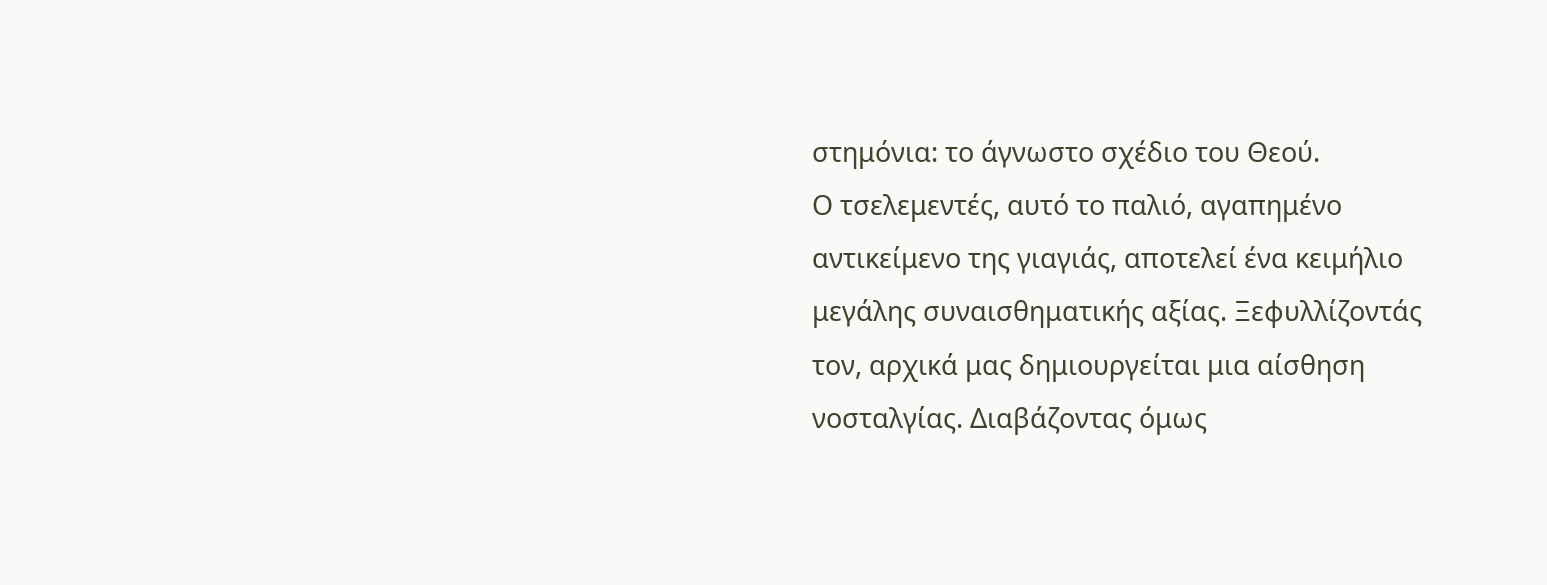στημόνια: το άγνωστο σχέδιο του Θεού.
Ο τσελεμεντές, αυτό το παλιό, αγαπημένο αντικείμενο της γιαγιάς, αποτελεί ένα κειμήλιο μεγάλης συναισθηματικής αξίας. Ξεφυλλίζοντάς τον, αρχικά μας δημιουργείται μια αίσθηση νοσταλγίας. Διαβάζοντας όμως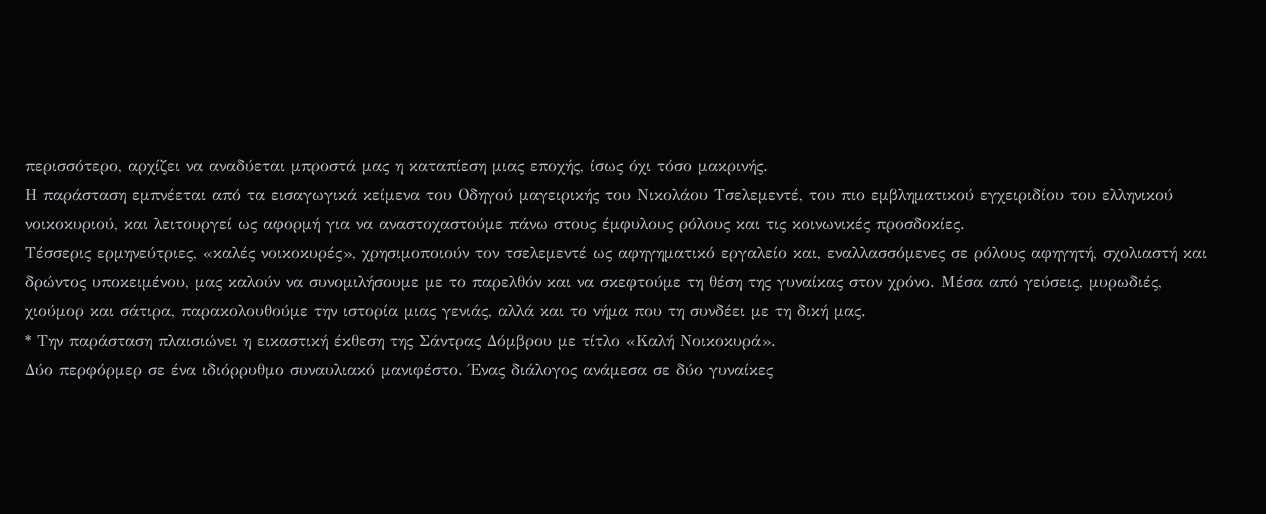περισσότερο, αρχίζει να αναδύεται μπροστά μας η καταπίεση μιας εποχής, ίσως όχι τόσο μακρινής.
Η παράσταση εμπνέεται από τα εισαγωγικά κείμενα του Οδηγού μαγειρικής του Νικολάου Τσελεμεντέ, του πιο εμβληματικού εγχειριδίου του ελληνικού νοικοκυριού, και λειτουργεί ως αφορμή για να αναστοχαστούμε πάνω στους έμφυλους ρόλους και τις κοινωνικές προσδοκίες.
Τέσσερις ερμηνεύτριες, «καλές νοικοκυρές», χρησιμοποιούν τον τσελεμεντέ ως αφηγηματικό εργαλείο και, εναλλασσόμενες σε ρόλους αφηγητή, σχολιαστή και δρώντος υποκειμένου, μας καλούν να συνομιλήσουμε με το παρελθόν και να σκεφτούμε τη θέση της γυναίκας στον χρόνο. Μέσα από γεύσεις, μυρωδιές, χιούμορ και σάτιρα, παρακολουθούμε την ιστορία μιας γενιάς, αλλά και το νήμα που τη συνδέει με τη δική μας.
* Την παράσταση πλαισιώνει η εικαστική έκθεση της Σάντρας Δόμβρου με τίτλο «Καλή Νοικοκυρά».
Δύο περφόρμερ σε ένα ιδιόρρυθμο συναυλιακό μανιφέστο. Ένας διάλογος ανάμεσα σε δύο γυναίκες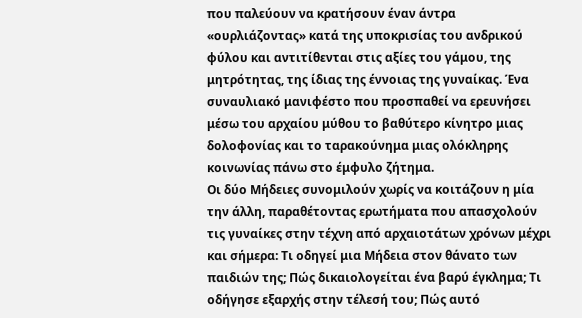που παλεύουν να κρατήσουν έναν άντρα «ουρλιάζοντας» κατά της υποκρισίας του ανδρικού φύλου και αντιτίθενται στις αξίες του γάμου, της μητρότητας, της ίδιας της έννοιας της γυναίκας. Ένα συναυλιακό μανιφέστο που προσπαθεί να ερευνήσει μέσω του αρχαίου μύθου το βαθύτερο κίνητρο μιας δολοφονίας και το ταρακούνημα μιας ολόκληρης κοινωνίας πάνω στο έμφυλο ζήτημα.
Οι δύο Μήδειες συνομιλούν χωρίς να κοιτάζουν η μία την άλλη, παραθέτοντας ερωτήματα που απασχολούν τις γυναίκες στην τέχνη από αρχαιοτάτων χρόνων μέχρι και σήμερα: Τι οδηγεί μια Μήδεια στον θάνατο των παιδιών της; Πώς δικαιολογείται ένα βαρύ έγκλημα; Τι οδήγησε εξαρχής στην τέλεσή του; Πώς αυτό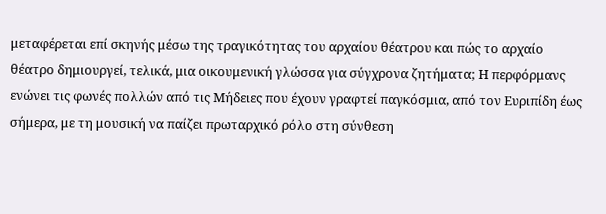μεταφέρεται επί σκηνής μέσω της τραγικότητας του αρχαίου θέατρου και πώς το αρχαίο θέατρο δημιουργεί, τελικά, μια οικουμενική γλώσσα για σύγχρονα ζητήματα; Η περφόρμανς ενώνει τις φωνές πολλών από τις Μήδειες που έχουν γραφτεί παγκόσμια, από τον Ευριπίδη έως σήμερα, με τη μουσική να παίζει πρωταρχικό ρόλο στη σύνθεση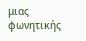μιας φωνητικής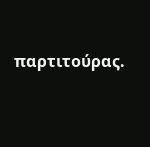παρτιτούρας.